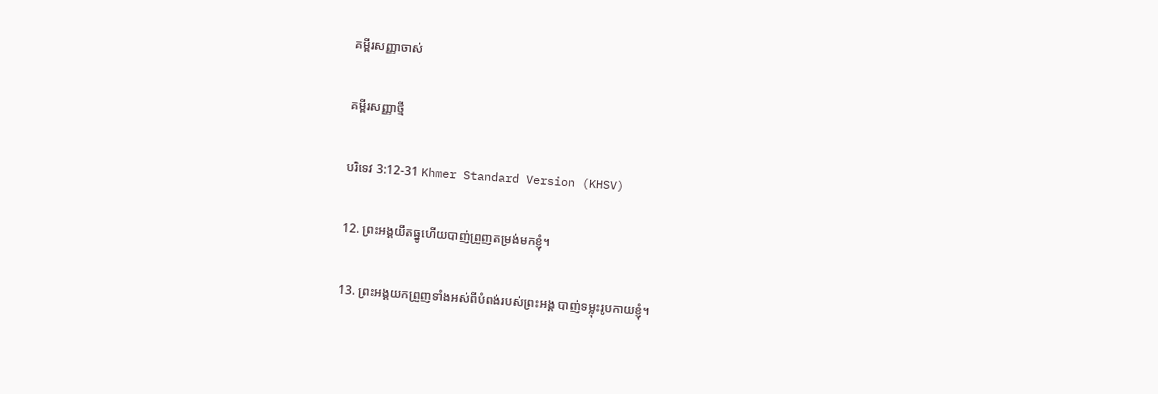គម្ពីរសញ្ញាចាស់

គម្ពីរសញ្ញាថ្មី

បរិទេវ 3:12-31 Khmer Standard Version (KHSV)

12. ព្រះ‌អង្គយឹតធ្នូហើយបាញ់ព្រួញតម្រង់មកខ្ញុំ។

13. ព្រះ‌អង្គយកព្រួញទាំងអស់ពីបំពង់របស់ព្រះ‌អង្គ បាញ់ទម្លុះរូបកាយខ្ញុំ។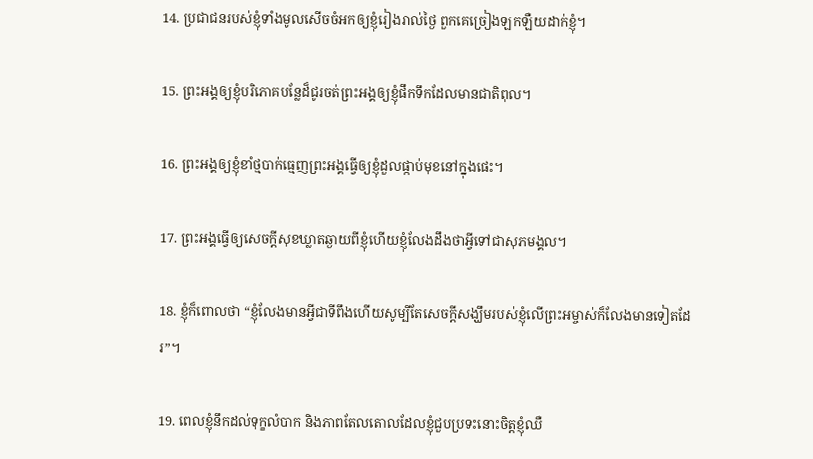14. ប្រជា‌ជនរបស់ខ្ញុំទាំងមូលសើចចំអកឲ្យខ្ញុំរៀងរាល់ថ្ងៃ ពួកគេច្រៀងឡក‌ឡឺយដាក់ខ្ញុំ។

15. ព្រះ‌អង្គឲ្យខ្ញុំបរិភោគបន្លែដ៏ជូរចត់ព្រះ‌អង្គឲ្យខ្ញុំផឹកទឹកដែលមានជាតិពុល។

16. ព្រះ‌អង្គឲ្យខ្ញុំខាំថ្មបាក់ធ្មេញព្រះ‌អង្គធ្វើឲ្យខ្ញុំដួលផ្កាប់មុខនៅក្នុងផេះ។

17. ព្រះ‌អង្គធ្វើឲ្យសេចក្ដីសុខឃ្លាតឆ្ងាយពីខ្ញុំហើយខ្ញុំលែងដឹងថាអ្វីទៅជាសុភមង្គល។

18. ខ្ញុំក៏ពោលថា “ខ្ញុំលែងមានអ្វីជាទីពឹងហើយសូម្បីតែសេចក្ដីសង្ឃឹមរបស់ខ្ញុំលើព្រះ‌អម្ចាស់ក៏លែងមានទៀតដែរ”។

19. ពេលខ្ញុំនឹកដល់ទុក្ខលំបាក និងភាពតែល‌តោលដែលខ្ញុំជួបប្រទះនោះចិត្តខ្ញុំឈឺ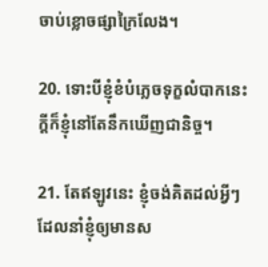ចាប់ខ្លោច‌ផ្សាក្រៃ‌លែង។

20. ទោះបីខ្ញុំខំបំភ្លេចទុក្ខលំបាកនេះក្ដីក៏ខ្ញុំនៅតែនឹកឃើញជា‌និច្ច។

21. តែឥឡូវនេះ ខ្ញុំចង់គិតដល់អ្វីៗដែលនាំខ្ញុំឲ្យមានស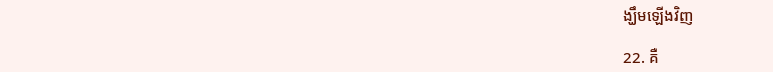ង្ឃឹមឡើងវិញ

22. គឺ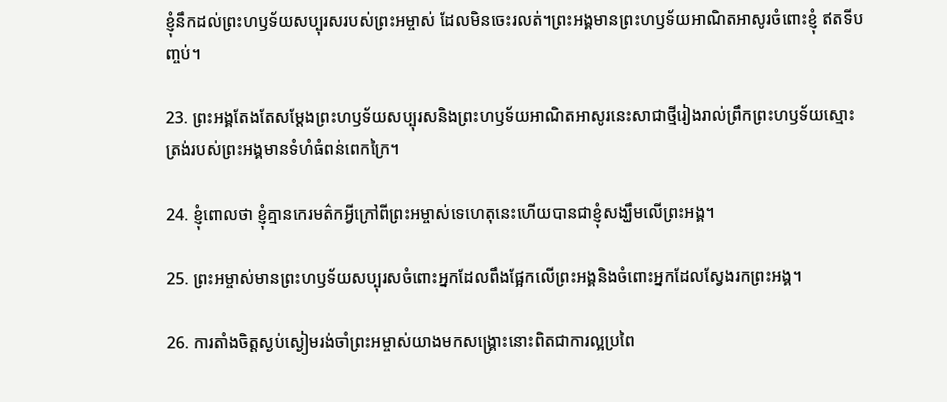ខ្ញុំនឹកដល់ព្រះ‌ហឫទ័យសប្បុរសរបស់ព្រះ‌អម្ចាស់ ដែលមិនចេះរលត់។ព្រះ‌អង្គមានព្រះ‌ហឫទ័យអាណិតអាសូរចំពោះខ្ញុំ ឥតទីបញ្ចប់។

23. ព្រះ‌អង្គតែងតែសម្តែងព្រះ‌ហឫទ័យសប្បុរសនិងព្រះ‌ហឫទ័យអាណិតអាសូរនេះសាជាថ្មីរៀងរាល់ព្រឹកព្រះ‌ហឫទ័យស្មោះត្រង់របស់ព្រះ‌អង្គមានទំហំធំពន់ពេកក្រៃ។

24. ខ្ញុំពោលថា ខ្ញុំគ្មានកេរ‌មត៌កអ្វីក្រៅពីព្រះ‌អម្ចាស់ទេហេតុនេះហើយបានជាខ្ញុំសង្ឃឹមលើព្រះ‌អង្គ។

25. ព្រះ‌អម្ចាស់មានព្រះ‌ហឫទ័យសប្បុរសចំពោះអ្នកដែលពឹងផ្អែកលើព្រះ‌អង្គនិងចំពោះអ្នកដែលស្វែងរកព្រះ‌អង្គ។

26. ការតាំងចិត្តស្ងប់ស្ងៀមរង់‌ចាំព្រះ‌អម្ចាស់យាងមកសង្គ្រោះនោះពិតជាការល្អប្រពៃ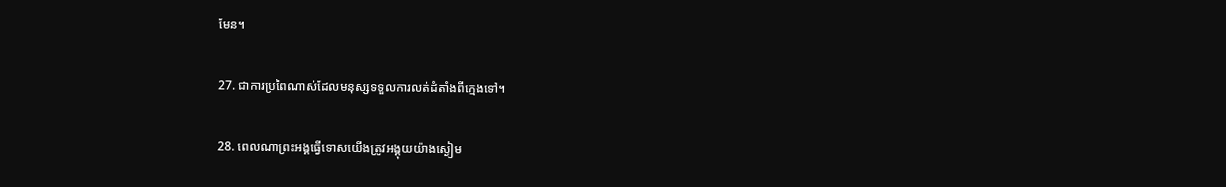មែន។

27. ជាការប្រពៃណាស់ដែលមនុស្សទទួលការលត់‌ដំតាំងពីក្មេងទៅ។

28. ពេលណាព្រះ‌អង្គធ្វើទោសយើងត្រូវអង្គុយយ៉ាងស្ងៀម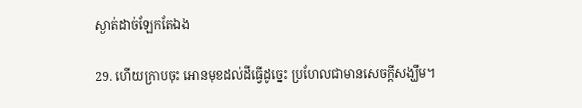ស្ងាត់ដាច់ឡែកតែឯង

29. ហើយក្រាបចុះ អោនមុខដល់ដីធ្វើដូច្នេះ ប្រហែលជាមានសេចក្ដីសង្ឃឹម។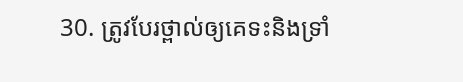30. ត្រូវបែរថ្ពាល់ឲ្យគេទះនិងទ្រាំ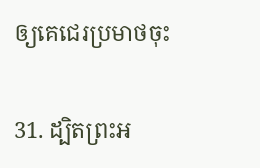ឲ្យគេជេរប្រមាថចុះ

31. ដ្បិតព្រះ‌អ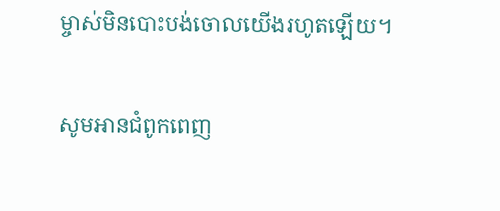ម្ចាស់មិនបោះបង់ចោលយើងរហូតឡើយ។

សូមអានជំពូកពេញ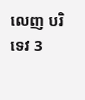លេញ បរិទេវ 3